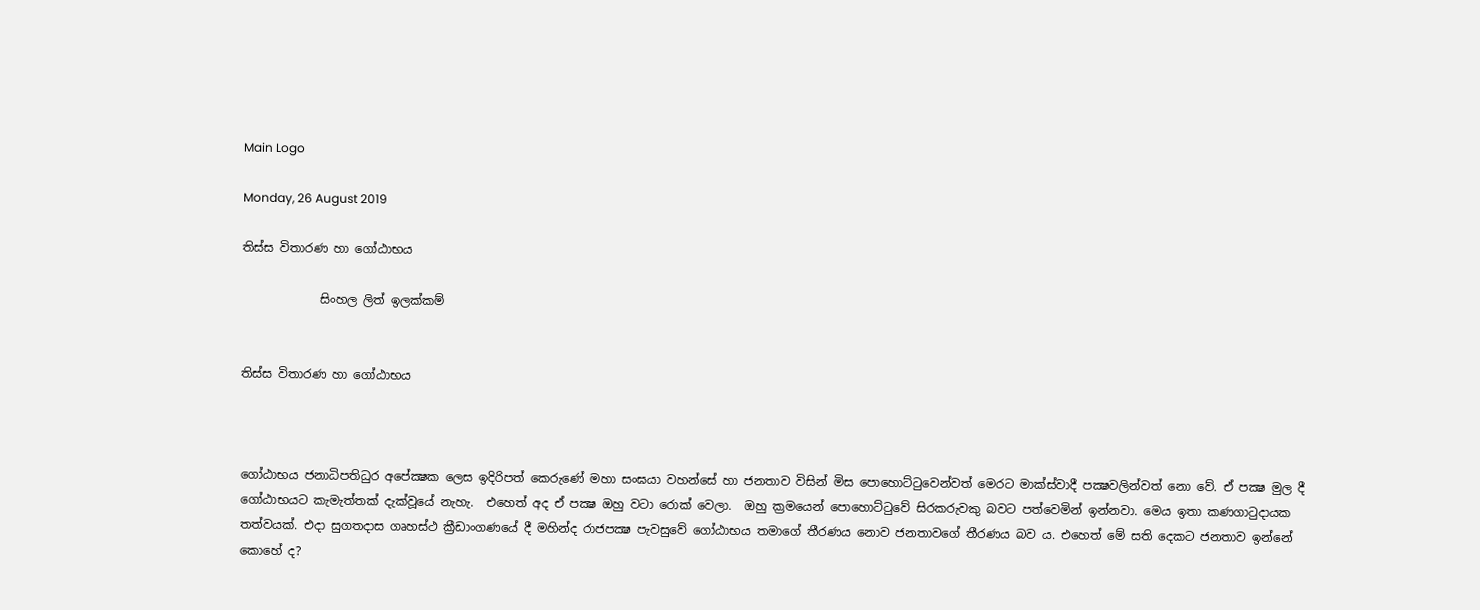Main Logo

Monday, 26 August 2019

තිස්ස විතාරණ හා ගෝඨාභය

             සිංහල ලිත් ඉලක්කම්


තිස්ස විතාරණ හා ගෝඨාභය



ගෝඨාභය ජනාධිපතිධුර අපේක්‍ෂක ලෙස ඉදිරිපත් කෙරුණේ මහා සංඝයා වහන්සේ හා ජනතාව විසින් මිස පොහොට්ටුවෙන්වත් මෙරට මාක්ස්වාදී පක්‍ෂවලින්වත් නො වේ. ඒ පක්‍ෂ මුල දී ගෝඨාභයට කැමැත්තක් දැක්වූයේ නැහැ.  එහෙත් අද ඒ පක්‍ෂ ඔහු වටා රොක් වෙලා.  ඔහු ක්‍රමයෙන් පොහොට්ටුවේ සිරකරුවකු බවට පත්වෙමින් ඉන්නවා. මෙය ඉතා කණගාටුදායක තත්වයක්. එදා සුගතදාස ගෘහස්ථ ක්‍රීඩාංගණයේ දී මහින්ද රාජපක්‍ෂ පැවසුවේ ගෝඨාභය තමාගේ තීරණය නොව ජනතාවගේ තීරණය බව ය. එහෙත් මේ සති දෙකට ජනතාව ඉන්නේ කොහේ ද?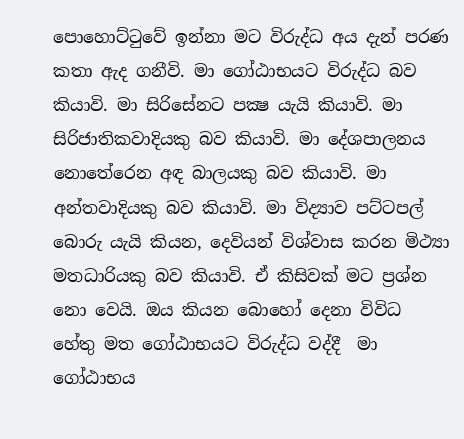පොහොට්ටුවේ ඉන්නා මට විරුද්ධ අය දැන් පරණ කතා ඇද ගනීවි. මා ගෝඨාභයට විරුද්ධ බව කියාවි. මා සිරිසේනට පක්‍ෂ යැයි කියාවි. මා සිරිජාතිකවාදියකු බව කියාවි. මා දේශපාලනය නොතේරෙන අඳ බාලයකු බව කියාවි. මා අන්තවාදියකු බව කියාවි. මා විද්‍යාව පට්ටපල් බොරු යැයි කියන, දෙවියන් විශ්වාස කරන මිථ්‍යා මතධාරියකු බව කියාවි. ඒ කිසිවක් මට ප්‍රශ්න නො වෙයි. ඔය කියන බොහෝ දෙනා විවිධ හේතු මත ගෝඨාභයට විරුද්ධ වද්දී  මා ගෝඨාභය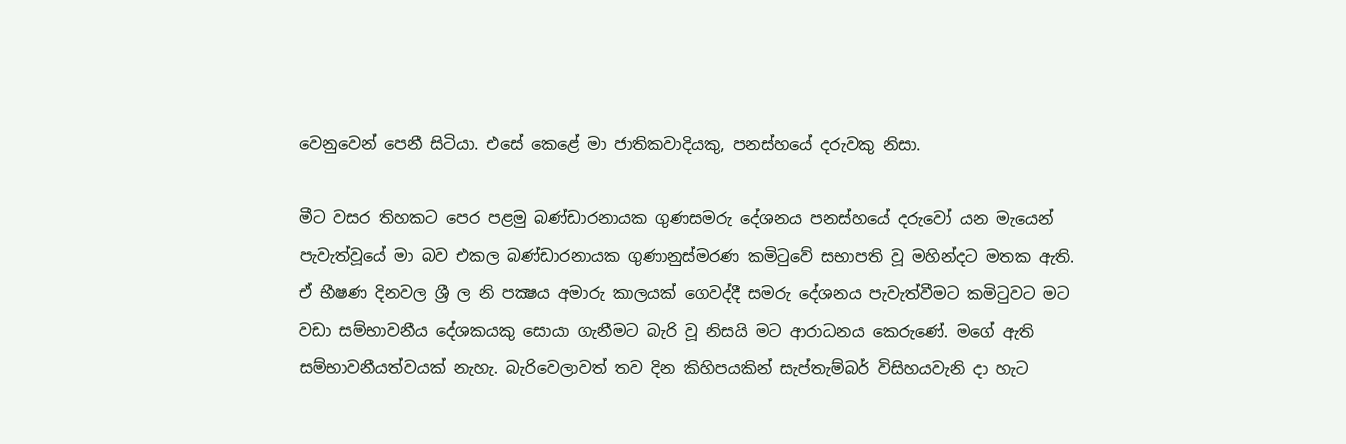වෙනුවෙන් පෙනී සිටියා. එසේ කෙළේ මා ජාතිකවාදියකු, පනස්හයේ දරුවකු නිසා.

මීට වසර තිහකට පෙර පළමු බණ්ඩාරනායක ගුණසමරු දේශනය පනස්හයේ දරුවෝ යන මැයෙන් පැවැත්වූයේ මා බව එකල බණ්ඩාරනායක ගුණානුස්මරණ කමිටුවේ සභාපති වූ මහින්දට මතක ඇති. ඒ භීෂණ දිනවල ශ්‍රී ල නි පක්‍ෂය අමාරු කාලයක් ගෙවද්දී සමරු දේශනය පැවැත්වීමට කමිටුවට මට වඩා සම්භාවනීය දේශකයකු සොයා ගැනීමට බැරි වූ නිසයි මට ආරාධනය කෙරුණේ. මගේ ඇති සම්භාවනීයත්වයක් නැහැ. බැරිවෙලාවත් තව දින කිහිපයකින් සැප්තැම්බර් විසිහයවැනි දා හැට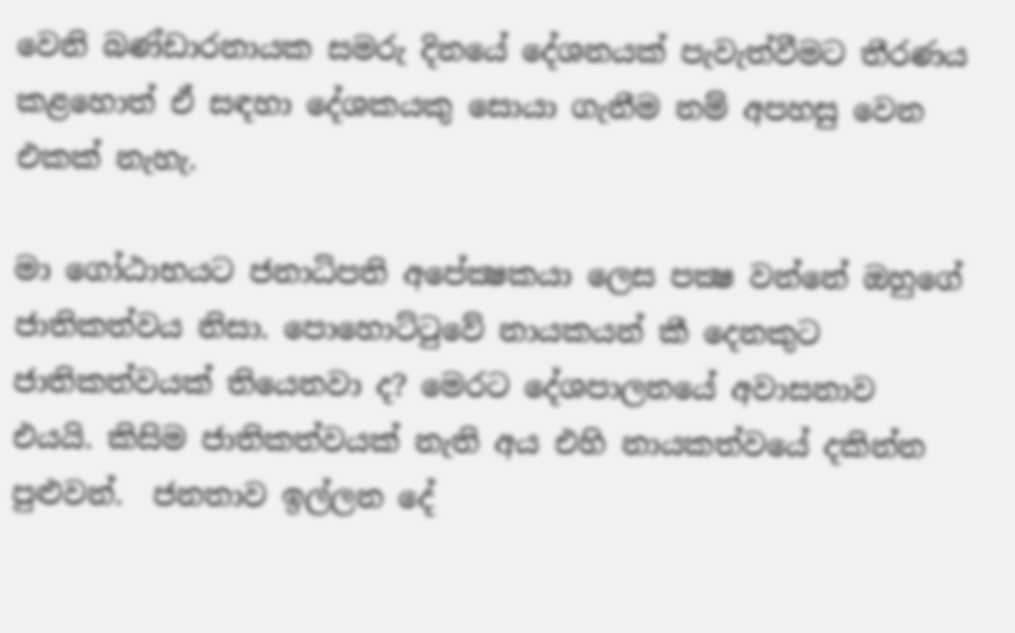වෙනි බණ්ඩාරනායක සමරු දිනයේ දේශනයක් පැවැත්වීමට තීරණය කළහොත් ඒ සඳහා දේශකයකු සොයා ගැනීම නම් අපහසු වෙන එකක් නැහැ.

මා ගෝඨාභයට ජනාධිපති අපේක්‍ෂකයා ලෙස පක්‍ෂ වන්නේ ඔහුගේ ජාතිකත්වය නිසා. පොහොට්ටුවේ නායකයන් කී දෙනකුට ජාතිකත්වයක් තියෙනවා ද? මෙරට දේශපාලනයේ අවාසනාව එයයි. කිසිම ජාතිකත්වයක් නැති අය එහි නායකත්වයේ දකින්න පුළුවන්.  ජනතාව ඉල්ලන දේ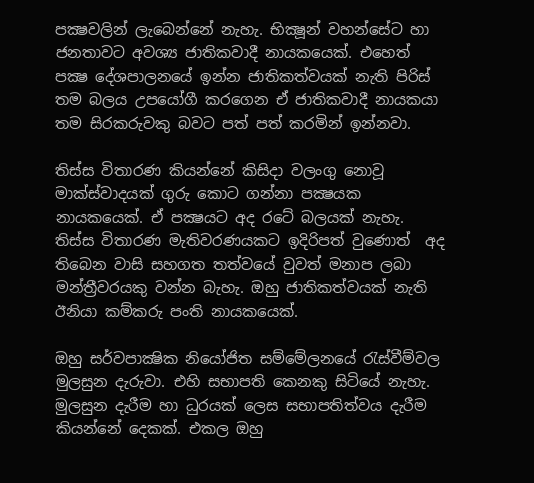පක්‍ෂවලින් ලැබෙන්නේ නැහැ. භික්‍ෂූන් වහන්සේට හා ජනතාවට අවශ්‍ය ජාතිකවාදී නායකයෙක්. එහෙත් පක්‍ෂ දේශපාලනයේ ඉන්න ජාතිකත්වයක් නැති පිරිස් තම බලය උපයෝගී කරගෙන ඒ ජාතිකවාදී නායකයා තම සිරකරුවකු බවට පත් පත් කරමින් ඉන්නවා.

තිස්ස විතාරණ කියන්නේ කිසිදා වලංගු නොවූ මාක්ස්වාදයක් ගුරු කොට ගන්නා පක්‍ෂයක නායකයෙක්. ඒ පක්‍ෂයට අද රටේ බලයක් නැහැ. තිස්ස විතාරණ මැතිවරණයකට ඉදිරිපත් වුණොත්  අද තිබෙන වාසි සහගත තත්වයේ වුවත් මනාප ලබා මන්ත්‍රීවරයකු වන්න බැහැ. ඔහු ජාතිකත්වයක් නැති ඊනියා කම්කරු පංති නායකයෙක්.

ඔහු සර්වපාක්‍ෂික නියෝජිත සම්මේලනයේ රැස්වීම්වල මුලසුන දැරුවා. එහි සභාපති කෙනකු සිටියේ නැහැ. මුලසුන දැරීම හා ධුරයක් ලෙස සභාපතිත්වය දැරීම කියන්නේ දෙකක්. එකල ඔහු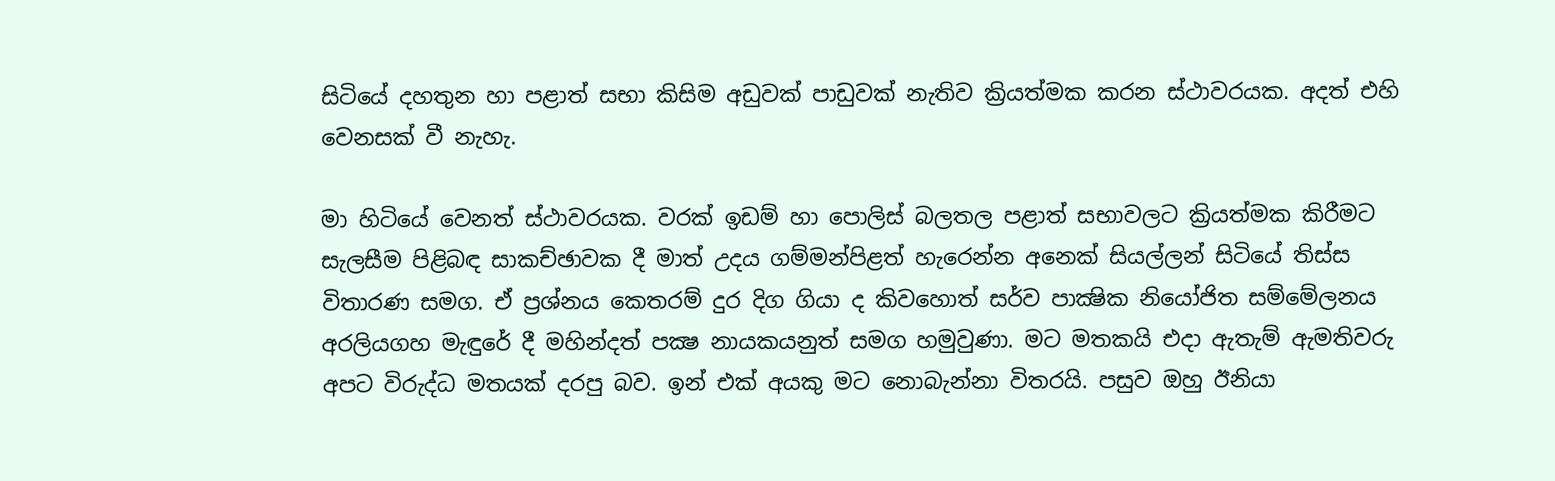සිටියේ දහතුන හා පළාත් සභා කිසිම අඩුවක් පාඩුවක් නැතිව ක්‍රියත්මක කරන ස්ථාවරයක. අදත් එහි වෙනසක් වී නැහැ.

මා හිටියේ වෙනත් ස්ථාවරයක. වරක් ඉඩම් හා පොලිස් බලතල පළාත් සභාවලට ක්‍රියත්මක කිරීමට සැලසීම පිළිබඳ සාකච්ඡාවක දී මාත් උදය ගම්මන්පිළත් හැරෙන්න අනෙක් සියල්ලන් සිටියේ තිස්ස විතාරණ සමග. ඒ ප්‍රශ්නය කෙතරම් දුර දිග ගියා ද කිවහොත් සර්ව පාක්‍ෂික නියෝජිත සම්මේලනය අරලියගහ මැඳුරේ දී මහින්දත් පක්‍ෂ නායකයනුත් සමග හමුවුණා. මට මතකයි එදා ඇතැම් ඇමතිවරු අපට විරුද්ධ මතයක් දරපු බව. ඉන් එක් අයකු මට නොබැන්නා විතරයි. පසුව ඔහු ඊනියා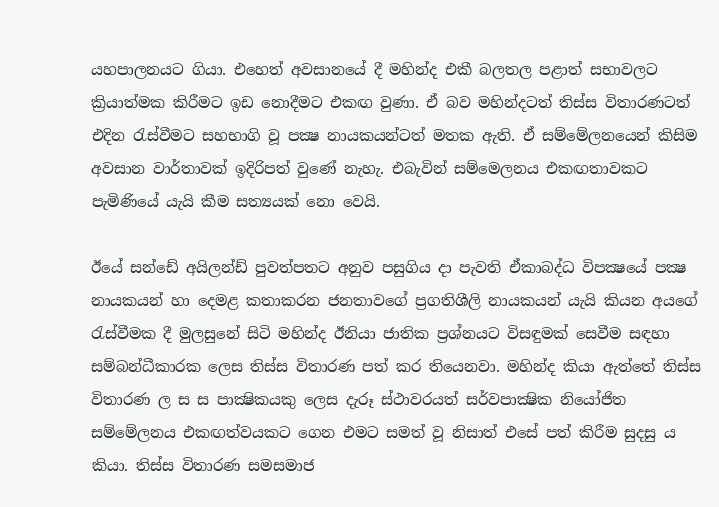යහපාලනයට ගියා. එහෙත් අවසානයේ දී මහින්ද එකී බලතල පළාත් සභාවලට ක්‍රියාත්මක කිරීමට ඉඩ නොදීමට එකඟ වුණා. ඒ බව මහින්දටත් තිස්ස විතාරණටත් එදින රැස්වීමට සහභාගි වූ පක්‍ෂ නායකයන්ටත් මතක ඇති. ඒ සම්මේලනයෙන් කිසිම අවසාන වාර්තාවක් ඉදිරිපත් වුණේ නැහැ. එබැවින් සම්මෙලනය එකඟතාවකට පැමිණියේ යැයි කීම සත්‍යයක් නො වෙයි.

ඊයේ සන්ඩේ අයිලන්ඩ් පුවත්පතට අනුව පසුගිය දා පැවති ඒකාබද්ධ විපක්‍ෂයේ පක්‍ෂ නායකයන් හා දෙමළ කතාකරන ජනතාවගේ ප්‍රගතිශීලි නායකයන් යැයි කියන අයගේ රැස්වීමක දී මුලසුනේ සිටි මහින්ද ඊනියා ජාතික ප්‍රශ්නයට විසඳුමක් සෙවීම සඳහා සම්බන්ධීකාරක ලෙස තිස්ස විතාරණ පත් කර තියෙනවා. මහින්ද කියා ඇත්තේ තිස්ස විතාරණ ල ස ස පාක්‍ෂිකයකු ලෙස දැරූ ස්ථාවරයත් සර්වපාක්‍ෂික නියෝජිත සම්මේලනය එකඟත්වයකට ගෙන එමට සමත් වූ නිසාත් එසේ පත් කිරීම සුදසු ය කියා. තිස්ස විතාරණ සමසමාජ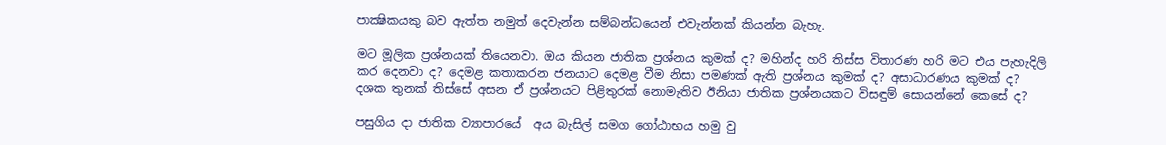පාක්‍ෂිකයකු බව ඇත්ත නමුත් දෙවැන්න සම්බන්ධයෙන් එවැන්නක් කියන්න බැහැ.

මට මූලික ප්‍රශ්නයක් තියෙනවා. ඔය කියන ජාතික ප්‍රශ්නය කුමක් ද? මහින්ද හරි තිස්ස විතාරණ හරි මට එය පැහැදිලි කර දෙනවා ද? දෙමළ කතාකරන ජනයාට දෙමළ වීම නිසා පමණක් ඇති ප්‍රශ්නය කුමක් ද? අසාධාරණය කුමක් ද? දශක තුනක් තිස්සේ අසන ඒ ප්‍රශ්නයට පිළිතුරක් නොමැතිව ඊනියා ජාතික ප්‍රශ්නයකට විසඳුම් සොයන්නේ කෙසේ ද?

පසුගිය දා ජාතික ව්‍යාපාරයේ  අය බැසිල් සමග ගෝඨාභය හමු වු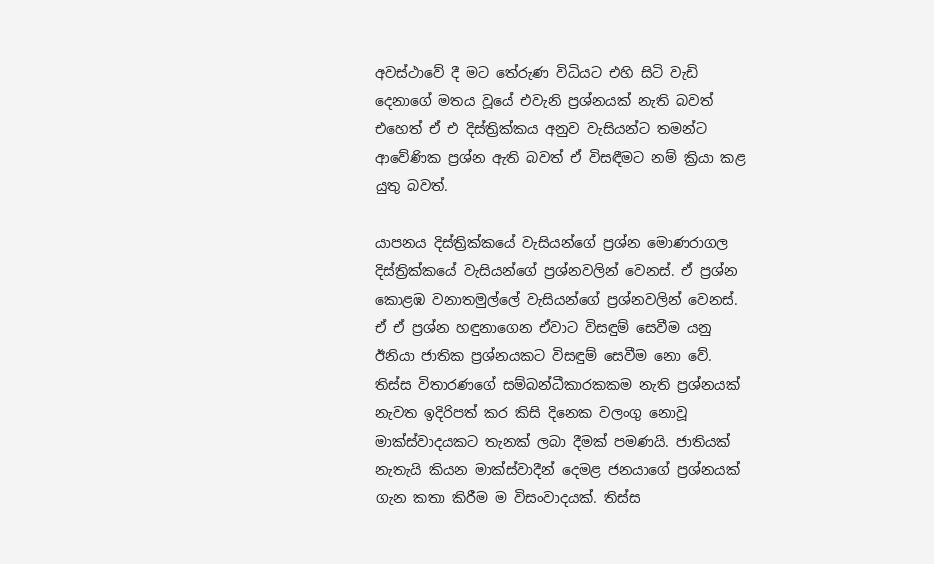අවස්ථාවේ දී මට තේරුණ විධියට එහි සිටි වැඩි දෙනාගේ මතය වූයේ එවැනි ප්‍රශ්නයක් නැති බවත් එහෙත් ඒ එ දිස්ත්‍රික්කය අනුව වැසියන්ට තමන්ට ආවේණික ප්‍රශ්න ඇති බවත් ඒ විසඳීමට නම් ක්‍රියා කළ යුතු බවත්.

යාපනය දිස්ත්‍රික්කයේ වැසියන්ගේ ප්‍රශ්න මොණරාගල දිස්ත්‍රික්කයේ වැසියන්ගේ ප්‍රශ්නවලින් වෙනස්. ඒ ප්‍රශ්න කොළඹ වනාතමුල්ලේ වැසියන්ගේ ප්‍රශ්නවලින් වෙනස්. ඒ ඒ ප්‍රශ්න හඳුනාගෙන ඒවාට විසඳුම් සෙවීම යනු ඊනියා ජාතික ප්‍රශ්නයකට විසඳුම් සෙවීම නො වේ. තිස්ස විතාරණගේ සම්බන්ධීකාරකකම නැති ප්‍රශ්නයක් නැවත ඉදිරිපත් කර කිසි දිනෙක වලංගු නොවූ මාක්ස්වාදයකට තැනක් ලබා දීමක් පමණයි. ජාතියක් නැතැයි කියන මාක්ස්වාදීන් දෙමළ ජනයාගේ ප්‍රශ්නයක් ගැන කතා කිරීම ම විසංවාදයක්. තිස්ස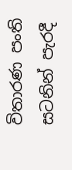විතාරණ පංති සටනින් පැරදී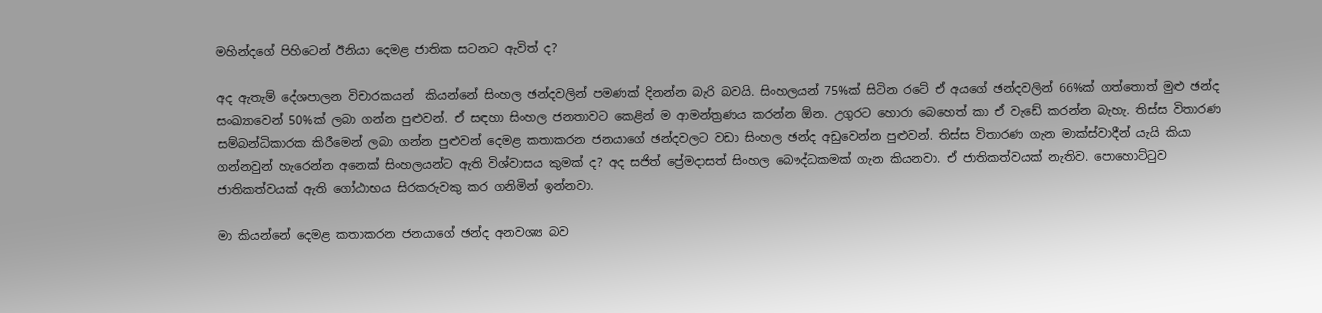මහින්දගේ පිහිටෙන් ඊනියා දෙමළ ජාතික සටනට ඇවිත් ද?

අද ඇතැම් දේශපාලන විචාරකයන්  කියන්නේ සිංහල ඡන්දවලින් පමණක් දිනන්න බැරි බවයි. සිංහලයන් 75%ක් සිටින රටේ ඒ අයගේ ඡන්දවලින් 66%ක් ගත්තොත් මුළු ඡන්ද සංඛ්‍යාවෙන් 50%ක් ලබා ගන්න පුළුවන්. ඒ සඳහා සිංහල ජනතාවට කෙළින් ම ආමන්ත්‍රණය කරන්න ඕන. උගුරට හොරා බෙහෙත් කා ඒ වැඩේ කරන්න බැහැ. තිස්ස විතාරණ සම්බන්ධිකාරක කිරීමෙන් ලබා ගන්න පුළුවන් දෙමළ කතාකරන ජනයාගේ ඡන්දවලට වඩා සිංහල ඡන්ද අඩුවෙන්න පුළුවන්. තිස්ස විතාරණ ගැන මාක්ස්වාදීන් යැයි කියා ගන්නවුන් හැරෙන්න අනෙක් සිංහලයන්ට ඇති විශ්වාසය කුමක් ද? අද සජිත් ප්‍රේමදාසත් සිංහල බෞද්ධකමක් ගැන කියනවා. ඒ ජාතිකත්වයක් නැතිව. පොහොට්ටුව ජාතිකත්වයක් ඇති ගෝඨාභය සිරකරුවකු කර ගනිමින් ඉන්නවා.

මා කියන්නේ දෙමළ කතාකරන ජනයාගේ ඡන්ද අනවශ්‍ය බව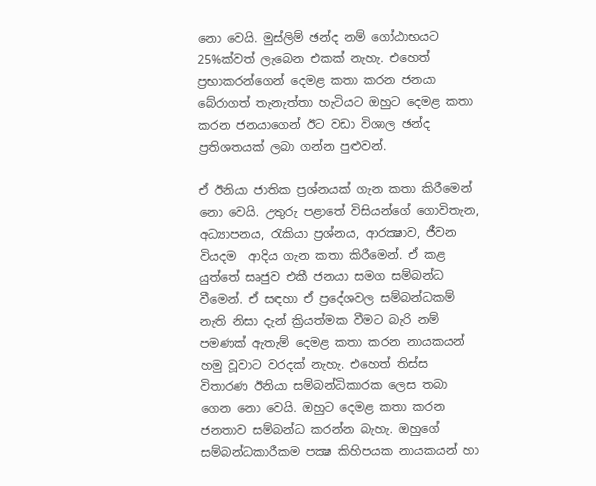නො වෙයි. මුස්ලිම් ඡන්ද නම් ගෝඨාභයට 25%ක්වත් ලැබෙන එකක් නැහැ. එහෙත් ප්‍රභාකරන්ගෙන් දෙමළ කතා කරන ජනයා බේරාගත් තැනැත්තා හැටියට ඔහුට දෙමළ කතා කරන ජනයාගෙන් ඊට වඩා විශාල ඡන්ද ප්‍රතිශතයක් ලබා ගන්න පුළුවන්.

ඒ ඊනියා ජාතික ප්‍රශ්නයක් ගැන කතා කිරීමෙන් නො වෙයි. උතුරු පළාතේ විසියන්ගේ ගොවිතැන, අධ්‍යාපනය, රැකියා ප්‍රශ්නය, ආරක්‍ෂාව, ජීවන වියදම  ආදිය ගැන කතා කිරීමෙන්. ඒ කළ යුත්තේ සෘජුව එකී ජනයා සමග සම්බන්ධ වීමෙන්. ඒ සඳහා ඒ ප්‍රදේශවල සම්බන්ධකම් නැති නිසා දැන් ක්‍රියත්මක වීමට බැරි නම් පමණක් ඇතැම් දෙමළ කතා කරන නායකයන් හමු වූවාට වරදක් නැහැ. එහෙත් තිස්ස විතාරණ ඊනියා සම්බන්ධිකාරක ලෙස තබා ගෙන නො වෙයි. ඔහුට දෙමළ කතා කරන ජනතාව සම්බන්ධ කරන්න බැහැ. ඔහුගේ සම්බන්ධකාරීකම පක්‍ෂ කිහිපයක නායකයන් හා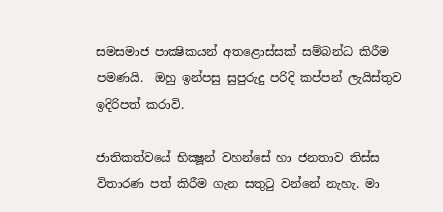සමසමාජ පාක්‍ෂිකයන් අතළොස්සක් සම්බන්ධ කිරීම පමණයි.  ඔහු ඉන්පසු සුපුරුදු පරිදි කප්පන් ලැයිස්තුව ඉදිරිපත් කරාවි.

ජාතිකත්වයේ භික්‍ෂූන් වහන්සේ හා ජනතාව තිස්ස විතාරණ පත් කිරීම ගැන සතුටු වන්නේ නැහැ. මා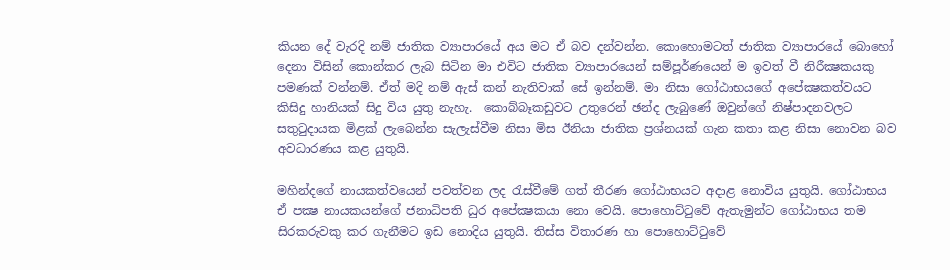කියන දේ වැරදි නම් ජාතික ව්‍යාපාරයේ අය මට ඒ බව දන්වන්න. කොහොමටත් ජාතික ව්‍යාපාරයේ බොහෝ දෙනා විසින් කොන්කර ලැබ සිටින මා එවිට ජාතික ව්‍යාපාරයෙන් සම්පූර්ණයෙන් ම ඉවත් වී නිරීක්‍ෂකයකු පමණක් වන්නම්. ඒත් මදි නම් ඇස් කන් නැතිවාක් සේ ඉන්නම්. මා නිසා ගෝඨාභයගේ අපේක්‍ෂකත්වයට කිසිදු හානියක් සිදු විය යුතු නැහැ.  කොබ්බෑකඩුවට උතුරෙන් ඡන්ද ලැබුණේ ඔවුන්ගේ නිෂ්පාදනවලට සතුටුදායක මිළක් ලැබෙන්න සැලැස්වීම නිසා මිස ඊනියා ජාතික ප්‍රශ්නයක් ගැන කතා කළ නිසා නොවන බව අවධාරණය කළ යුතුයි.

මහින්දගේ නායකත්වයෙන් පවත්වන ලද රැස්වීමේ ගත් තීරණ ගෝඨාභයට අදාළ නොවිය යුතුයි. ගෝඨාභය ඒ පක්‍ෂ නායකයන්ගේ ජනාධිපති ධුර අපේක්‍ෂකයා නො වෙයි. පොහොට්ටුවේ ඇතැමුන්ට ගෝඨාභය තම සිරකරුවකු කර ගැනීමට ඉඩ නොදිය යුතුයි. තිස්ස විතාරණ හා පොහොට්ටුවේ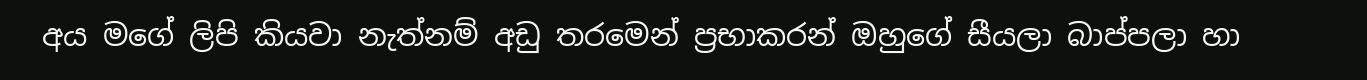අය මගේ ලිපි කියවා නැත්නම් අඩු තරමෙන් ප්‍රභාකරන් ඔහුගේ සීයලා බාප්පලා හා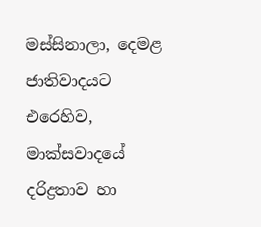මස්සිනාලා, දෙමළ ජාතිවාදයට එරෙහිව, මාක්සවාදයේ දරිද්‍රතාව හා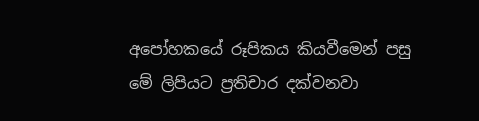අපෝහකයේ රූපිකය කියවීමෙන් පසු මේ ලිපියට ප්‍රතිචාර දක්වනවා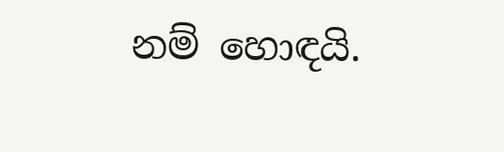නම් හොඳයි.